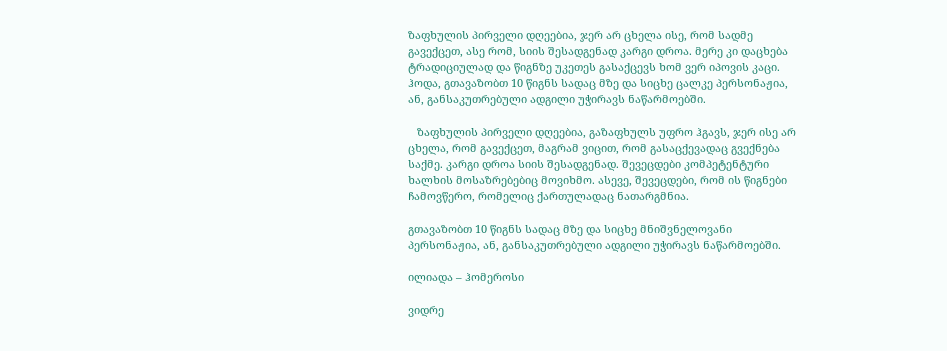ზაფხულის პირველი დღეებია, ჯერ არ ცხელა ისე, რომ სადმე გავექცეთ, ასე რომ, სიის შესადგენად კარგი დროა. მერე კი დაცხება ტრადიციულად და წიგნზე უკეთეს გასაქცევს ხომ ვერ იპოვის კაცი. ჰოდა, გთავაზობთ 10 წიგნს სადაც მზე და სიცხე ცალკე პერსონაჟია, ან, განსაკუთრებული ადგილი უჭირავს ნაწარმოებში.

   ზაფხულის პირველი დღეებია, გაზაფხულს უფრო ჰგავს, ჯერ ისე არ ცხელა, რომ გავექცეთ, მაგრამ ვიცით, რომ გასაცქევადაც გვექნება საქმე. კარგი დროა სიის შესადგენად. შევეცდები კომპეტენტური ხალხის მოსაზრებებიც მოვიხმო. ასევე, შევეცდები, რომ ის წიგნები ჩამოვწერო, რომელიც ქართულადაც ნათარგმნია.

გთავაზობთ 10 წიგნს სადაც მზე და სიცხე მნიშვნელოვანი პერსონაჟია, ან, განსაკუთრებული ადგილი უჭირავს ნაწარმოებში.

ილიადა – ჰომეროსი

ვიდრე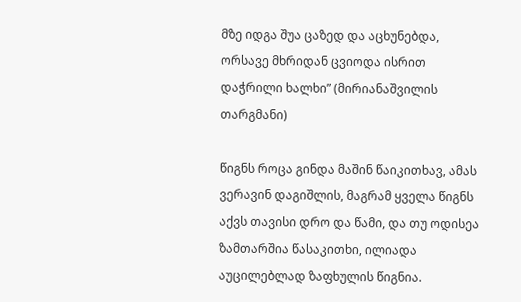მზე იდგა შუა ცაზედ და აცხუნებდა, ორსავე მხრიდან ცვიოდა ისრით დაჭრილი ხალხი” (მირიანაშვილის თარგმანი)

წიგნს როცა გინდა მაშინ წაიკითხავ, ამას ვერავინ დაგიშლის, მაგრამ ყველა წიგნს აქვს თავისი დრო და წამი, და თუ ოდისეა ზამთარშია წასაკითხი, ილიადა აუცილებლად ზაფხულის წიგნია.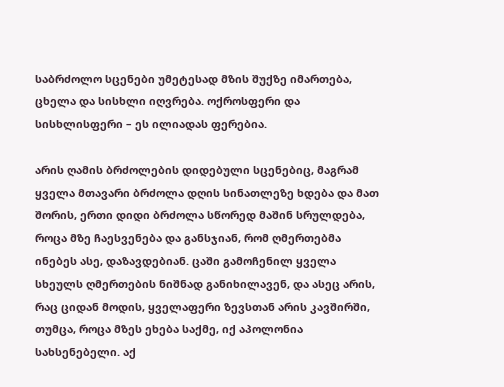საბრძოლო სცენები უმეტესად მზის შუქზე იმართება, ცხელა და სისხლი იღვრება. ოქროსფერი და სისხლისფერი – ეს ილიადას ფერებია.

არის ღამის ბრძოლების დიდებული სცენებიც, მაგრამ ყველა მთავარი ბრძოლა დღის სინათლეზე ხდება და მათ შორის, ერთი დიდი ბრძოლა სწორედ მაშინ სრულდება, როცა მზე ჩაესვენება და განსჯიან, რომ ღმერთებმა ინებეს ასე, დაზავდებიან. ცაში გამოჩენილ ყველა სხეულს ღმერთების ნიშნად განიხილავენ, და ასეც არის, რაც ციდან მოდის, ყველაფერი ზევსთან არის კავშირში, თუმცა, როცა მზეს ეხება საქმე, იქ აპოლონია სახსენებელი. აქ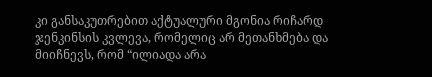კი განსაკუთრებით აქტუალური მგონია რიჩარდ ჯენკინსის კვლევა, რომელიც არ მეთანხმება და მიიჩნევს, რომ “ილიადა არა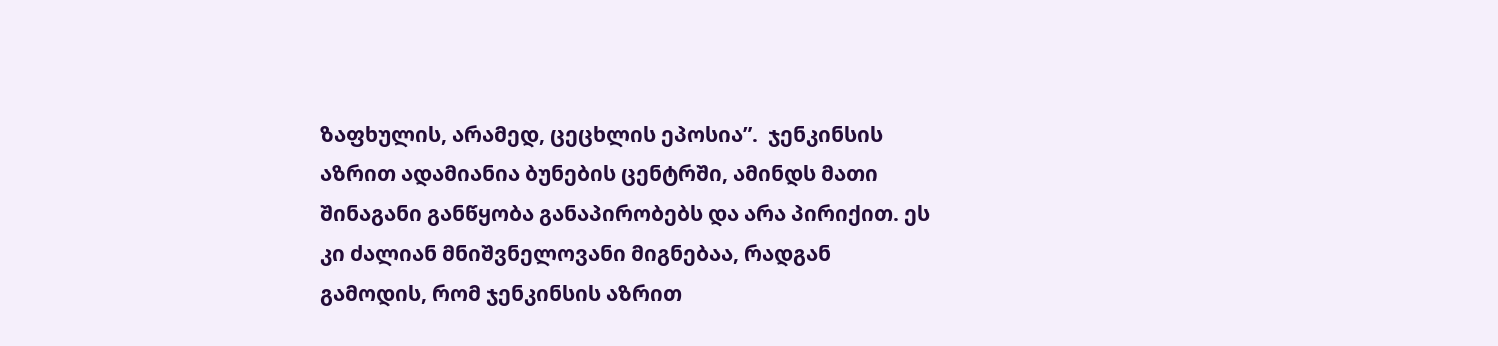ზაფხულის, არამედ, ცეცხლის ეპოსია”.  ჯენკინსის აზრით ადამიანია ბუნების ცენტრში, ამინდს მათი შინაგანი განწყობა განაპირობებს და არა პირიქით. ეს კი ძალიან მნიშვნელოვანი მიგნებაა, რადგან გამოდის, რომ ჯენკინსის აზრით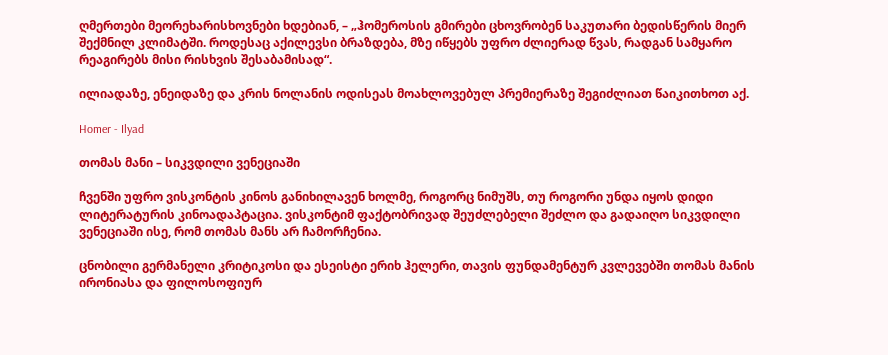ღმერთები მეორეხარისხოვნები ხდებიან, – „ჰომეროსის გმირები ცხოვრობენ საკუთარი ბედისწერის მიერ შექმნილ კლიმატში. როდესაც აქილევსი ბრაზდება, მზე იწყებს უფრო ძლიერად წვას, რადგან სამყარო რეაგირებს მისი რისხვის შესაბამისად“.

ილიადაზე, ენეიდაზე და კრის ნოლანის ოდისეას მოახლოვებულ პრემიერაზე შეგიძლიათ წაიკითხოთ აქ.

Homer - Ilyad

თომას მანი – სიკვდილი ვენეციაში

ჩვენში უფრო ვისკონტის კინოს განიხილავენ ხოლმე, როგორც ნიმუშს, თუ როგორი უნდა იყოს დიდი ლიტერატურის კინოადაპტაცია. ვისკონტიმ ფაქტობრივად შეუძლებელი შეძლო და გადაიღო სიკვდილი ვენეციაში ისე, რომ თომას მანს არ ჩამორჩენია.

ცნობილი გერმანელი კრიტიკოსი და ესეისტი ერიხ ჰელერი, თავის ფუნდამენტურ კვლევებში თომას მანის ირონიასა და ფილოსოფიურ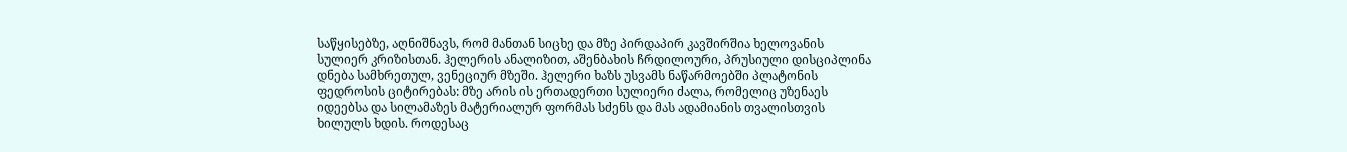საწყისებზე, აღნიშნავს, რომ მანთან სიცხე და მზე პირდაპირ კავშირშია ხელოვანის სულიერ კრიზისთან. ჰელერის ანალიზით, აშენბახის ჩრდილოური, პრუსიული დისციპლინა დნება სამხრეთულ, ვენეციურ მზეში. ჰელერი ხაზს უსვამს ნაწარმოებში პლატონის ფედროსის ციტირებას: მზე არის ის ერთადერთი სულიერი ძალა, რომელიც უზენაეს იდეებსა და სილამაზეს მატერიალურ ფორმას სძენს და მას ადამიანის თვალისთვის ხილულს ხდის. როდესაც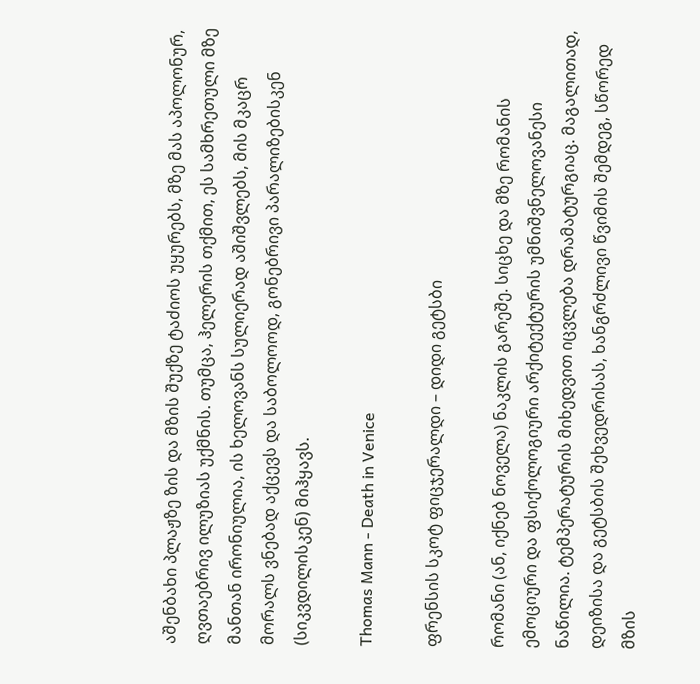აშენბახი პლაჟზე ზის და მზის შუქზე ტაძიოს უყურებს, მზე მას აპოლონურ, ღვთაებრივ ილუზიას უქმნის. თუმცა, ჰელერის თქმით, ეს სამხრეთული მზე მანთან ირონიულია, ის ხელოვანს სულიერად აშიშვლებს, მის მკაცრ მორალს ვნებად აქცევს და საბოლოოდ, გონებრივი პარალიზებისკენ (სიკვდილისკენ) მიჰყავს.

Thomas Mann - Death in Venice

ფრენსის სკოტ ფიცჯერალდი – დიდი გეტსბი

რომანი (ან, იქნებ ნოველა) ნაკლის გარეშე. სიცხე და მზე რომანის ემოციური და ფსიქოლოგიური არქიტექტურის უმნიშვნელოვანესი ნაწილია. ტემპერატურის მიხედვით იცვლება დრამატურგიაც. მაგალითად, დეიზისა და გეტსბის შეხვედრისას, ხანგრძლივი წვიმის შემდეგ, სწორედ მზის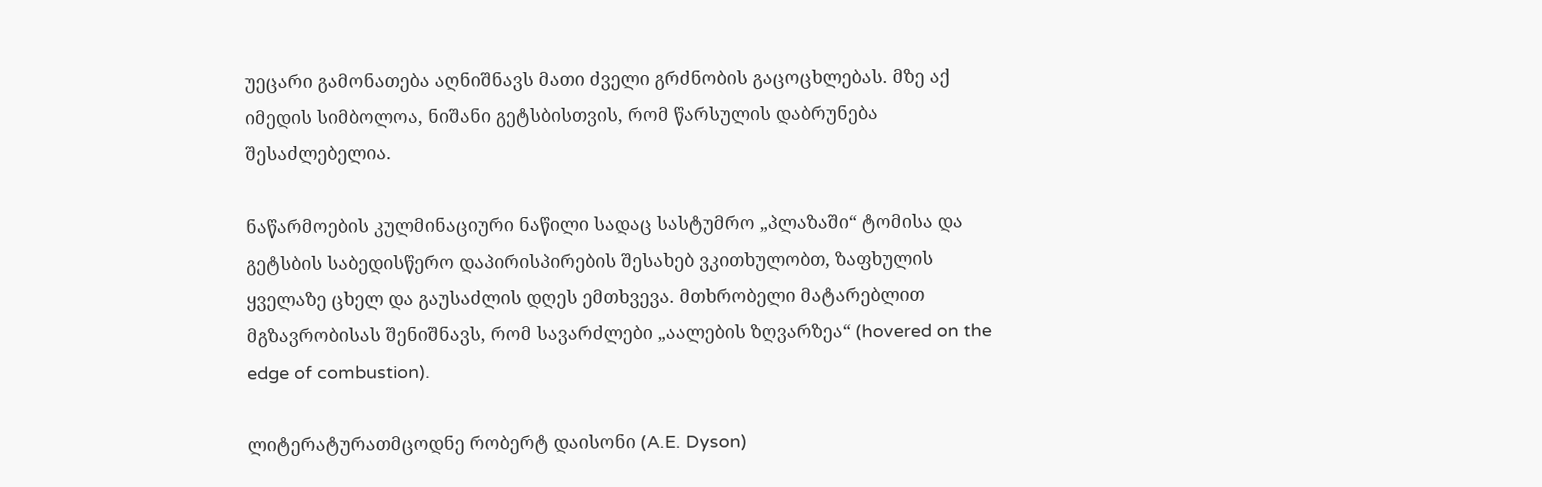უეცარი გამონათება აღნიშნავს მათი ძველი გრძნობის გაცოცხლებას. მზე აქ იმედის სიმბოლოა, ნიშანი გეტსბისთვის, რომ წარსულის დაბრუნება შესაძლებელია.

ნაწარმოების კულმინაციური ნაწილი სადაც სასტუმრო „პლაზაში“ ტომისა და გეტსბის საბედისწერო დაპირისპირების შესახებ ვკითხულობთ, ზაფხულის ყველაზე ცხელ და გაუსაძლის დღეს ემთხვევა. მთხრობელი მატარებლით მგზავრობისას შენიშნავს, რომ სავარძლები „აალების ზღვარზეა“ (hovered on the edge of combustion).

ლიტერატურათმცოდნე რობერტ დაისონი (A.E. Dyson)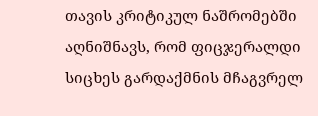თავის კრიტიკულ ნაშრომებში აღნიშნავს, რომ ფიცჯერალდი სიცხეს გარდაქმნის მჩაგვრელ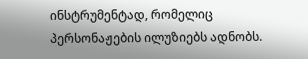ინსტრუმენტად, რომელიც პერსონაჟების ილუზიებს ადნობს.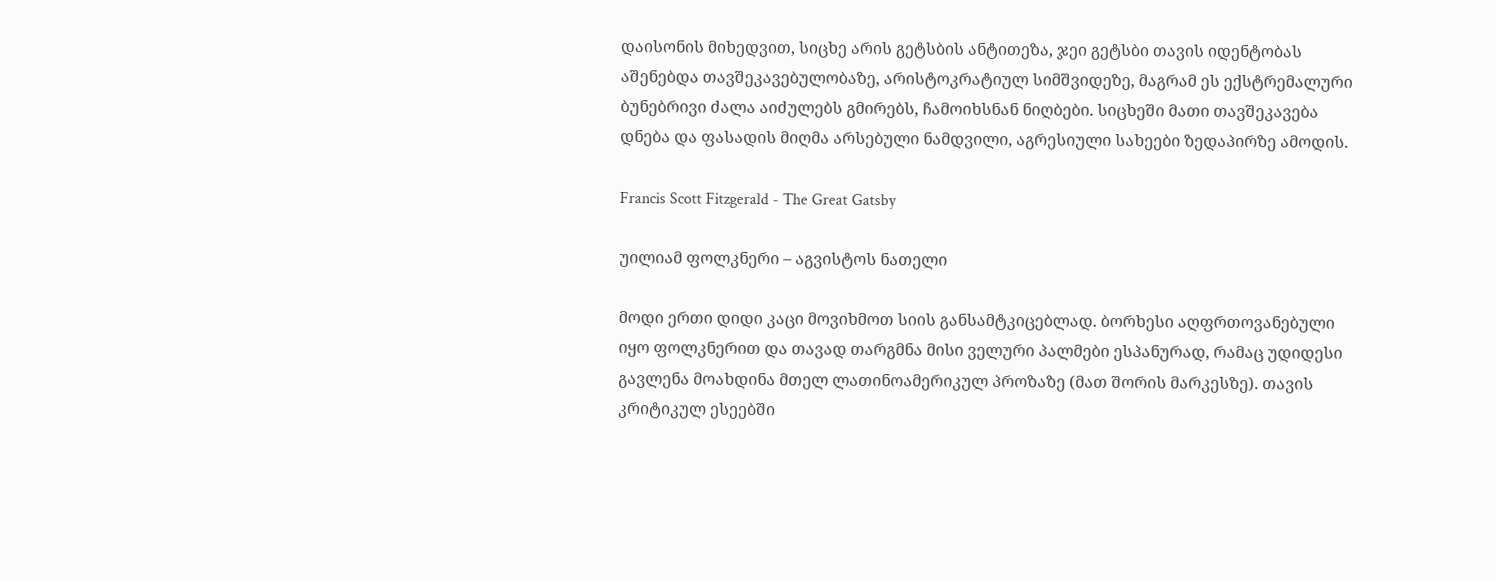დაისონის მიხედვით, სიცხე არის გეტსბის ანტითეზა, ჯეი გეტსბი თავის იდენტობას აშენებდა თავშეკავებულობაზე, არისტოკრატიულ სიმშვიდეზე, მაგრამ ეს ექსტრემალური ბუნებრივი ძალა აიძულებს გმირებს, ჩამოიხსნან ნიღბები. სიცხეში მათი თავშეკავება დნება და ფასადის მიღმა არსებული ნამდვილი, აგრესიული სახეები ზედაპირზე ამოდის.

Francis Scott Fitzgerald - The Great Gatsby

უილიამ ფოლკნერი – აგვისტოს ნათელი

მოდი ერთი დიდი კაცი მოვიხმოთ სიის განსამტკიცებლად. ბორხესი აღფრთოვანებული იყო ფოლკნერით და თავად თარგმნა მისი ველური პალმები ესპანურად, რამაც უდიდესი გავლენა მოახდინა მთელ ლათინოამერიკულ პროზაზე (მათ შორის მარკესზე). თავის კრიტიკულ ესეებში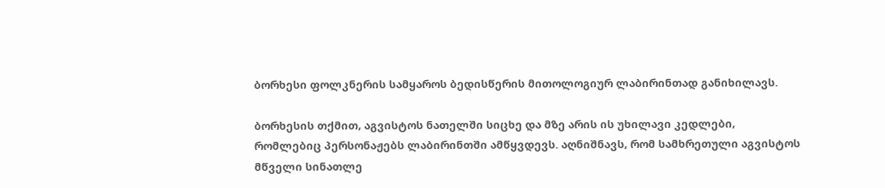ბორხესი ფოლკნერის სამყაროს ბედისწერის მითოლოგიურ ლაბირინთად განიხილავს.

ბორხესის თქმით, აგვისტოს ნათელში სიცხე და მზე არის ის უხილავი კედლები, რომლებიც პერსონაჟებს ლაბირინთში ამწყვდევს. აღნიშნავს, რომ სამხრეთული აგვისტოს მწველი სინათლე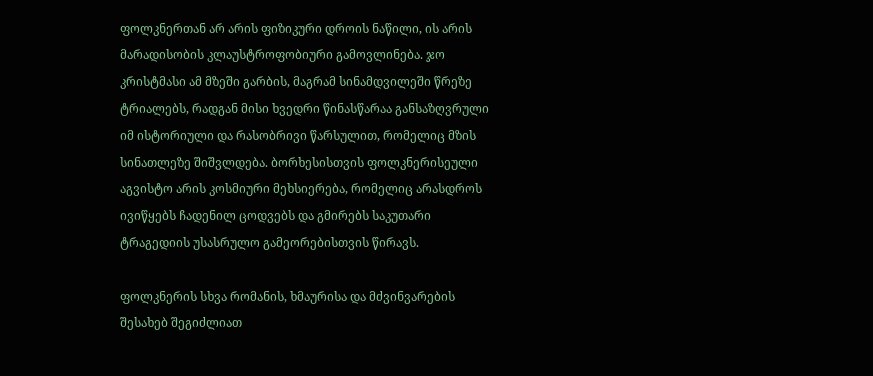ფოლკნერთან არ არის ფიზიკური დროის ნაწილი, ის არის მარადისობის კლაუსტროფობიური გამოვლინება. ჯო კრისტმასი ამ მზეში გარბის, მაგრამ სინამდვილეში წრეზე ტრიალებს, რადგან მისი ხვედრი წინასწარაა განსაზღვრული იმ ისტორიული და რასობრივი წარსულით, რომელიც მზის სინათლეზე შიშვლდება. ბორხესისთვის ფოლკნერისეული აგვისტო არის კოსმიური მეხსიერება, რომელიც არასდროს ივიწყებს ჩადენილ ცოდვებს და გმირებს საკუთარი ტრაგედიის უსასრულო გამეორებისთვის წირავს.

ფოლკნერის სხვა რომანის, ხმაურისა და მძვინვარების შესახებ შეგიძლიათ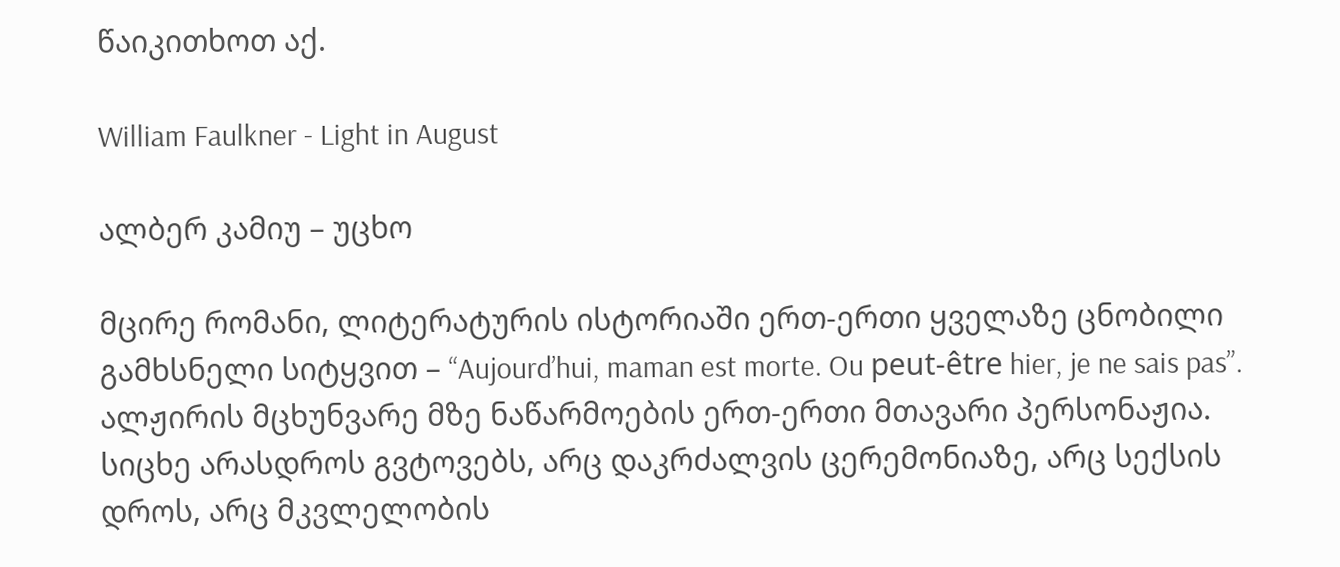წაიკითხოთ აქ.

William Faulkner - Light in August

ალბერ კამიუ – უცხო

მცირე რომანი, ლიტერატურის ისტორიაში ერთ-ერთი ყველაზე ცნობილი გამხსნელი სიტყვით – “Aujourd’hui, maman est morte. Ou peut-être hier, je ne sais pas”. ალჟირის მცხუნვარე მზე ნაწარმოების ერთ-ერთი მთავარი პერსონაჟია. სიცხე არასდროს გვტოვებს, არც დაკრძალვის ცერემონიაზე, არც სექსის დროს, არც მკვლელობის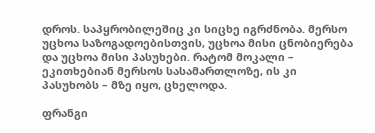დროს. საპყრობილეშიც კი სიცხე იგრძნობა. მერსო უცხოა საზოგადოებისთვის, უცხოა მისი ცნობიერება და უცხოა მისი პასუხები. რატომ მოკალი – ეკითხებიან მერსოს სასამართლოზე, ის კი პასუხობს – მზე იყო, ცხელოდა.

ფრანგი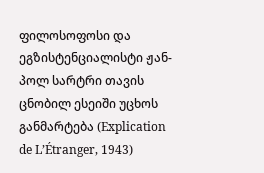ფილოსოფოსი და ეგზისტენციალისტი ჟან-პოლ სარტრი თავის ცნობილ ესეიში უცხოს განმარტება (Explication de L’Étranger, 1943)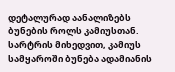დეტალურად აანალიზებს ბუნების როლს კამიუსთან. სარტრის მიხედვით, კამიუს სამყაროში ბუნება ადამიანის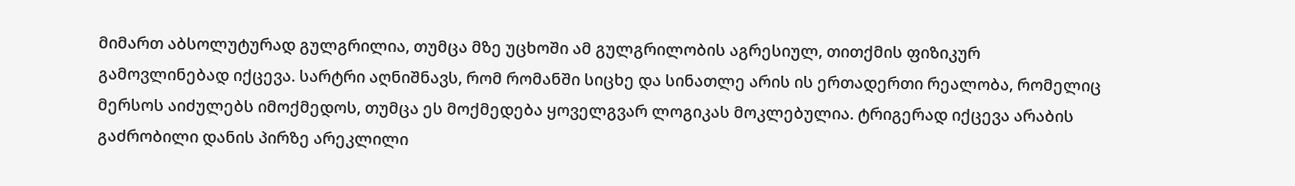მიმართ აბსოლუტურად გულგრილია, თუმცა მზე უცხოში ამ გულგრილობის აგრესიულ, თითქმის ფიზიკურ გამოვლინებად იქცევა. სარტრი აღნიშნავს, რომ რომანში სიცხე და სინათლე არის ის ერთადერთი რეალობა, რომელიც მერსოს აიძულებს იმოქმედოს, თუმცა ეს მოქმედება ყოველგვარ ლოგიკას მოკლებულია. ტრიგერად იქცევა არაბის გაძრობილი დანის პირზე არეკლილი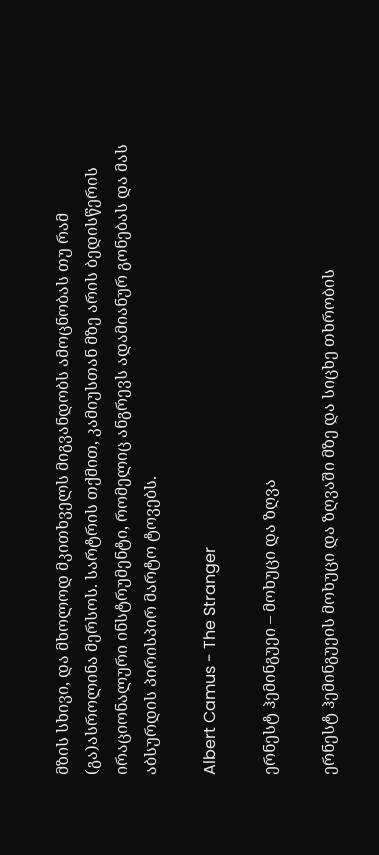მზის სხივი, და მხოლოდ მკითხველს მიგვანდობს ამოცნობას თუ რამ (გა)ასროლინა მერსოს. სარტრის თქმით, კამიუსთან მზე არის ბედისწერის ირაციონალური ინსტრუმენტი, რომელიც ანგრევს ადამიანურ გონებას და მას აბსურდის პირისპირ მარტო ტოვებს.

Albert Camus - The Stranger

ერნესტ ჰემინგუეი – მოხუცი და ზღვა

ერნესტ ჰემინგუეის მოხუცი და ზღვაში მზე და სიცხე თხრობის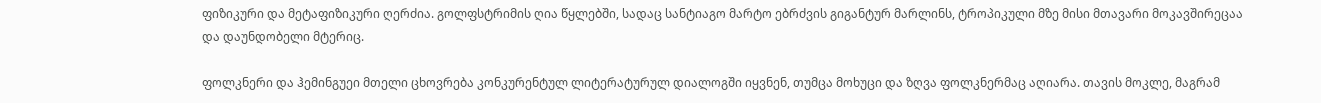ფიზიკური და მეტაფიზიკური ღერძია. გოლფსტრიმის ღია წყლებში, სადაც სანტიაგო მარტო ებრძვის გიგანტურ მარლინს, ტროპიკული მზე მისი მთავარი მოკავშირეცაა და დაუნდობელი მტერიც.

ფოლკნერი და ჰემინგუეი მთელი ცხოვრება კონკურენტულ ლიტერატურულ დიალოგში იყვნენ, თუმცა მოხუცი და ზღვა ფოლკნერმაც აღიარა. თავის მოკლე, მაგრამ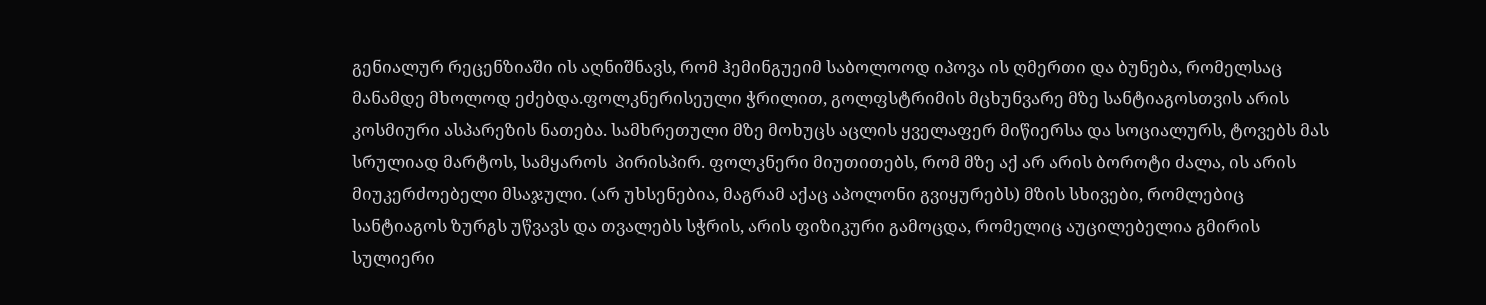გენიალურ რეცენზიაში ის აღნიშნავს, რომ ჰემინგუეიმ საბოლოოდ იპოვა ის ღმერთი და ბუნება, რომელსაც მანამდე მხოლოდ ეძებდა.ფოლკნერისეული ჭრილით, გოლფსტრიმის მცხუნვარე მზე სანტიაგოსთვის არის კოსმიური ასპარეზის ნათება. სამხრეთული მზე მოხუცს აცლის ყველაფერ მიწიერსა და სოციალურს, ტოვებს მას სრულიად მარტოს, სამყაროს  პირისპირ. ფოლკნერი მიუთითებს, რომ მზე აქ არ არის ბოროტი ძალა, ის არის მიუკერძოებელი მსაჯული. (არ უხსენებია, მაგრამ აქაც აპოლონი გვიყურებს) მზის სხივები, რომლებიც სანტიაგოს ზურგს უწვავს და თვალებს სჭრის, არის ფიზიკური გამოცდა, რომელიც აუცილებელია გმირის სულიერი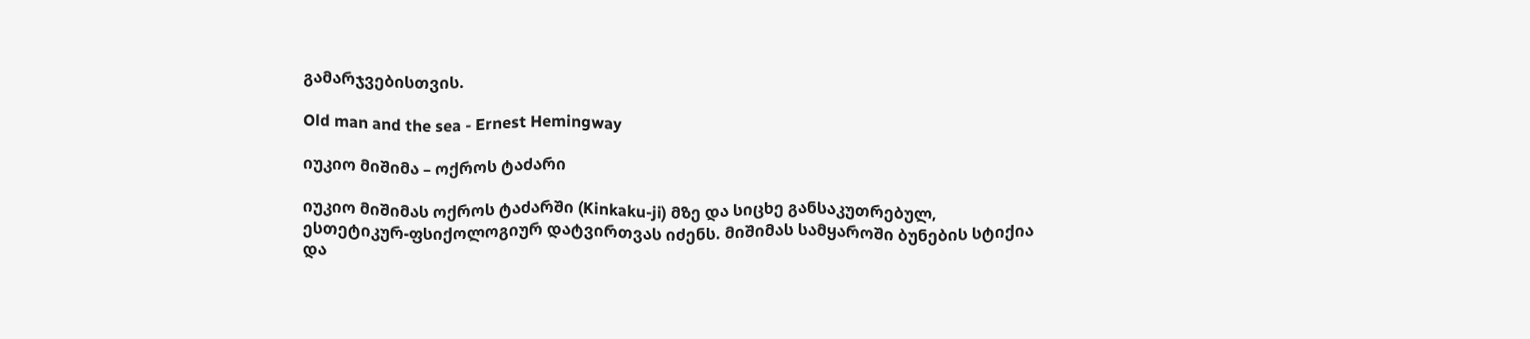გამარჯვებისთვის.

Old man and the sea - Ernest Hemingway

იუკიო მიშიმა – ოქროს ტაძარი

იუკიო მიშიმას ოქროს ტაძარში (Kinkaku-ji) მზე და სიცხე განსაკუთრებულ, ესთეტიკურ-ფსიქოლოგიურ დატვირთვას იძენს. მიშიმას სამყაროში ბუნების სტიქია და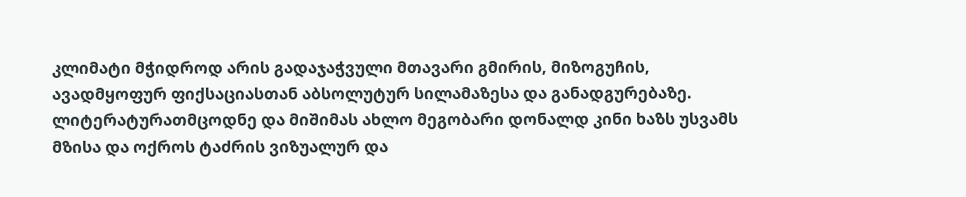კლიმატი მჭიდროდ არის გადაჯაჭვული მთავარი გმირის, მიზოგუჩის, ავადმყოფურ ფიქსაციასთან აბსოლუტურ სილამაზესა და განადგურებაზე. ლიტერატურათმცოდნე და მიშიმას ახლო მეგობარი დონალდ კინი ხაზს უსვამს მზისა და ოქროს ტაძრის ვიზუალურ და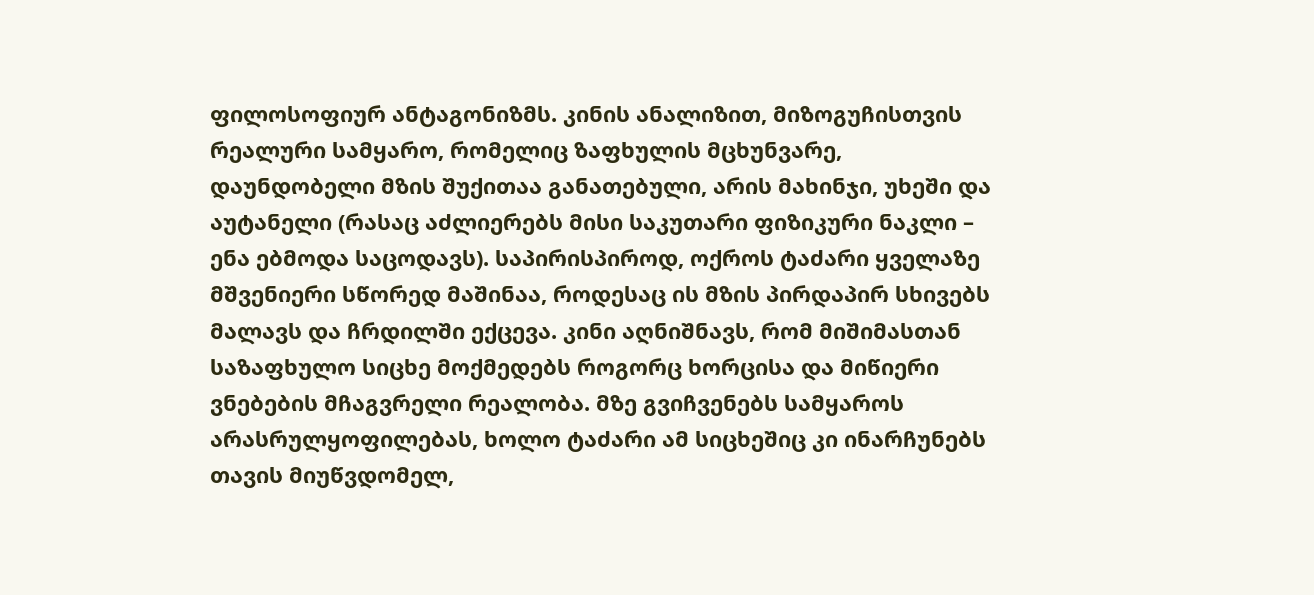ფილოსოფიურ ანტაგონიზმს. კინის ანალიზით, მიზოგუჩისთვის რეალური სამყარო, რომელიც ზაფხულის მცხუნვარე, დაუნდობელი მზის შუქითაა განათებული, არის მახინჯი, უხეში და აუტანელი (რასაც აძლიერებს მისი საკუთარი ფიზიკური ნაკლი – ენა ებმოდა საცოდავს). საპირისპიროდ, ოქროს ტაძარი ყველაზე მშვენიერი სწორედ მაშინაა, როდესაც ის მზის პირდაპირ სხივებს მალავს და ჩრდილში ექცევა. კინი აღნიშნავს, რომ მიშიმასთან საზაფხულო სიცხე მოქმედებს როგორც ხორცისა და მიწიერი ვნებების მჩაგვრელი რეალობა. მზე გვიჩვენებს სამყაროს არასრულყოფილებას, ხოლო ტაძარი ამ სიცხეშიც კი ინარჩუნებს თავის მიუწვდომელ,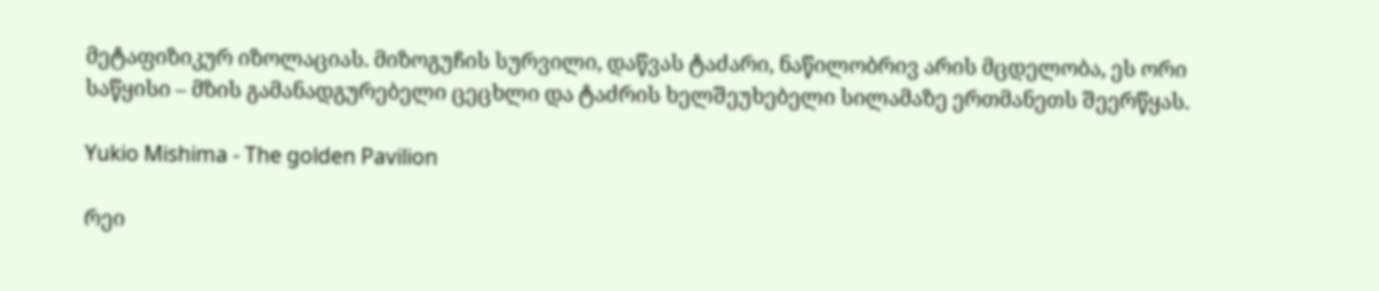მეტაფიზიკურ იზოლაციას. მიზოგუჩის სურვილი, დაწვას ტაძარი, ნაწილობრივ არის მცდელობა, ეს ორი საწყისი – მზის გამანადგურებელი ცეცხლი და ტაძრის ხელშეუხებელი სილამაზე ერთმანეთს შეერწყას.

Yukio Mishima - The golden Pavilion

რეი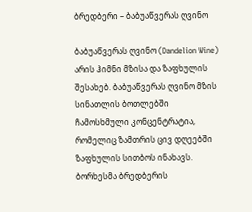ბრედბერი – ბაბუაწვერას ღვინო

ბაბუაწვერას ღვინო (Dandelion Wine) არის ჰიმნი მზისა და ზაფხულის შესახებ. ბაბუაწვერას ღვინო მზის სინათლის ბოთლებში ჩამოსხმული კონცენტრატია, რომელიც ზამთრის ცივ დღეებში ზაფხულის სითბოს ინახავს. ბორხესმა ბრედბერის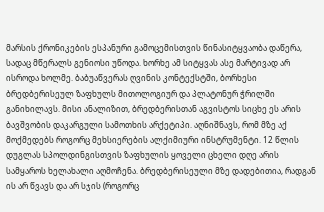მარსის ქრონიკების ესპანური გამოცემისთვის წინასიტყვაობა დაწერა, სადაც მწერალს გენიოსი უწოდა. ხორხე ამ სიტყვას ასე მარტივად არ ისროდა ხოლმე. ბაბუაწვერას ღვინის კონტექსტში, ბორხესი ბრედბერისეულ ზაფხულს მითოლოგიურ და პლატონურ ჭრილში განიხილავს. მისი ანალიზით, ბრედბერისთან აგვისტოს სიცხე ეს არის ბავშვობის დაკარგული სამოთხის არქეტიპი. აღნიშნავს, რომ მზე აქ მოქმედებს როგორც მეხსიერების ალქიმიური ინსტრუმენტი. 12 წლის დუგლას სპოლდინგისთვის ზაფხულის ყოველი ცხელი დღე არის სამყაროს ხელახალი აღმოჩენა. ბრედბერისეული მზე დადებითია, რადგან ის არ წვავს და არ სჯის (როგორც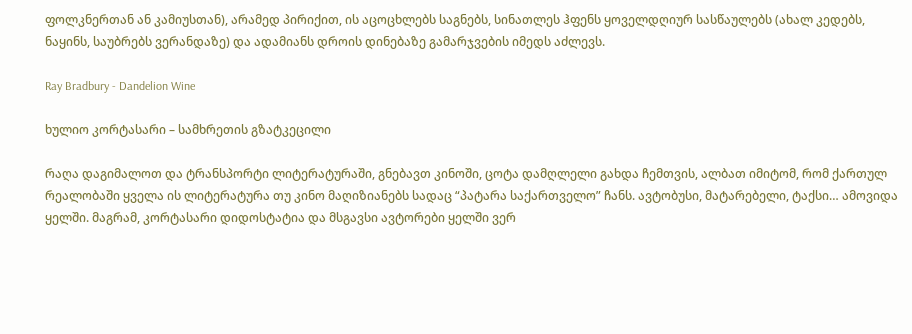ფოლკნერთან ან კამიუსთან), არამედ პირიქით, ის აცოცხლებს საგნებს, სინათლეს ჰფენს ყოველდღიურ სასწაულებს (ახალ კედებს, ნაყინს, საუბრებს ვერანდაზე) და ადამიანს დროის დინებაზე გამარჯვების იმედს აძლევს.

Ray Bradbury - Dandelion Wine

ხულიო კორტასარი – სამხრეთის გზატკეცილი

რაღა დაგიმალოთ და ტრანსპორტი ლიტერატურაში, გნებავთ კინოში, ცოტა დამღლელი გახდა ჩემთვის, ალბათ იმიტომ, რომ ქართულ რეალობაში ყველა ის ლიტერატურა თუ კინო მაღიზიანებს სადაც “პატარა საქართველო” ჩანს. ავტობუსი, მატარებელი, ტაქსი… ამოვიდა ყელში. მაგრამ, კორტასარი დიდოსტატია და მსგავსი ავტორები ყელში ვერ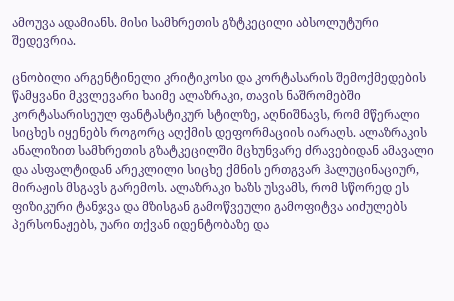ამოუვა ადამიანს. მისი სამხრეთის გზტკეცილი აბსოლუტური შედევრია.

ცნობილი არგენტინელი კრიტიკოსი და კორტასარის შემოქმედების წამყვანი მკვლევარი ხაიმე ალაზრაკი, თავის ნაშრომებში კორტასარისეულ ფანტასტიკურ სტილზე, აღნიშნავს, რომ მწერალი სიცხეს იყენებს როგორც აღქმის დეფორმაციის იარაღს. ალაზრაკის ანალიზით სამხრეთის გზატკეცილში მცხუნვარე ძრავებიდან ამავალი და ასფალტიდან არეკლილი სიცხე ქმნის ერთგვარ ჰალუცინაციურ, მირაჟის მსგავს გარემოს. ალაზრაკი ხაზს უსვამს, რომ სწორედ ეს ფიზიკური ტანჯვა და მზისგან გამოწვეული გამოფიტვა აიძულებს პერსონაჟებს, უარი თქვან იდენტობაზე და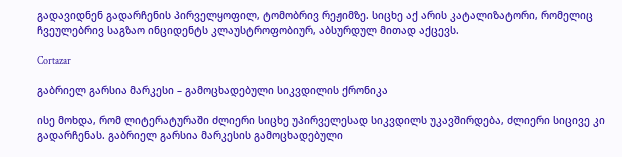გადავიდნენ გადარჩენის პირველყოფილ, ტომობრივ რეჟიმზე. სიცხე აქ არის კატალიზატორი, რომელიც ჩვეულებრივ საგზაო ინციდენტს კლაუსტროფობიურ, აბსურდულ მითად აქცევს.

Cortazar

გაბრიელ გარსია მარკესი – გამოცხადებული სიკვდილის ქრონიკა

ისე მოხდა, რომ ლიტერატურაში ძლიერი სიცხე უპირველესად სიკვდილს უკავშირდება, ძლიერი სიცივე კი გადარჩენას. გაბრიელ გარსია მარკესის გამოცხადებული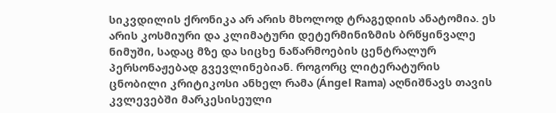სიკვდილის ქრონიკა არ არის მხოლოდ ტრაგედიის ანატომია. ეს არის კოსმიური და კლიმატური დეტერმინიზმის ბრწყინვალე ნიმუში, სადაც მზე და სიცხე ნაწარმოების ცენტრალურ პერსონაჟებად გვევლინებიან. როგორც ლიტერატურის ცნობილი კრიტიკოსი ანხელ რამა (Ángel Rama) აღნიშნავს თავის კვლევებში მარკესისეული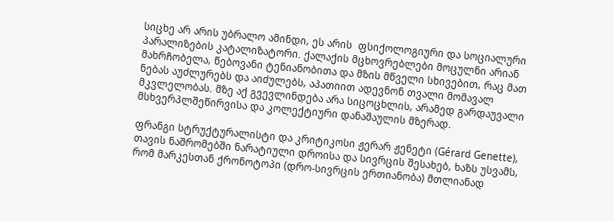სიცხე არ არის უბრალო ამინდი, ეს არის  ფსიქოლოგიური და სოციალური პარალიზების კატალიზატორი. ქალაქის მცხოვრებლები მოცულნი არიან მახრჩობელა, წებოვანი ტენიანობითა და მზის მწველი სხივებით, რაც მათ ნებას აუძლურებს და აიძულებს, აპათიით ადევნონ თვალი მომავალ მკვლელობას. მზე აქ გვევლინდება არა სიცოცხლის, არამედ გარდაუვალი მსხვერპლშეწირვისა და კოლექტიური დანაშაულის მზერად.

ფრანგი სტრუქტურალისტი და კრიტიკოსი ჟერარ ჟენეტი (Gérard Genette), თავის ნაშრომებში ნარატიული დროისა და სივრცის შესახებ, ხაზს უსვამს, რომ მარკესთან ქრონოტოპი (დრო-სივრცის ერთიანობა) მთლიანად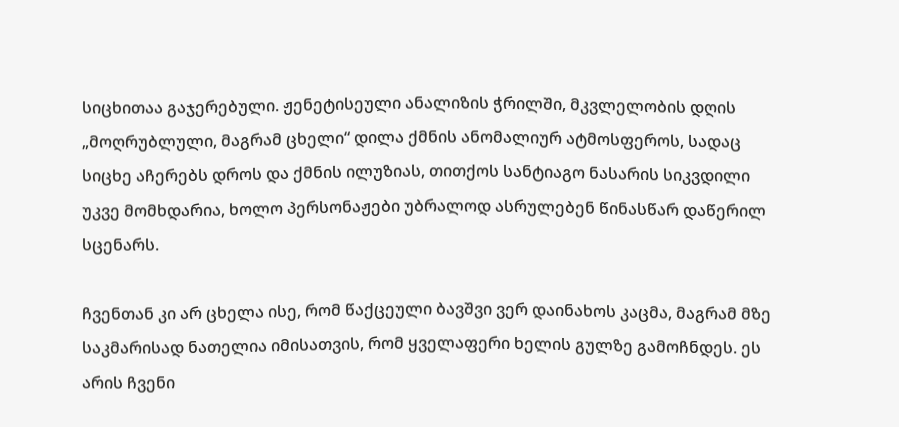სიცხითაა გაჯერებული. ჟენეტისეული ანალიზის ჭრილში, მკვლელობის დღის „მოღრუბლული, მაგრამ ცხელი“ დილა ქმნის ანომალიურ ატმოსფეროს, სადაც სიცხე აჩერებს დროს და ქმნის ილუზიას, თითქოს სანტიაგო ნასარის სიკვდილი უკვე მომხდარია, ხოლო პერსონაჟები უბრალოდ ასრულებენ წინასწარ დაწერილ სცენარს.

ჩვენთან კი არ ცხელა ისე, რომ წაქცეული ბავშვი ვერ დაინახოს კაცმა, მაგრამ მზე საკმარისად ნათელია იმისათვის, რომ ყველაფერი ხელის გულზე გამოჩნდეს. ეს არის ჩვენი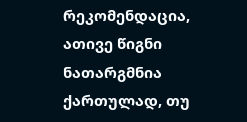რეკომენდაცია, ათივე წიგნი ნათარგმნია ქართულად, თუ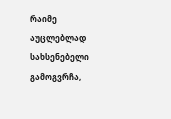რაიმე აუცლებლად სახსენებელი გამოგვრჩა,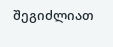შეგიძლიათ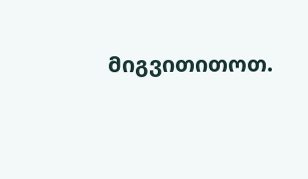მიგვითითოთ.